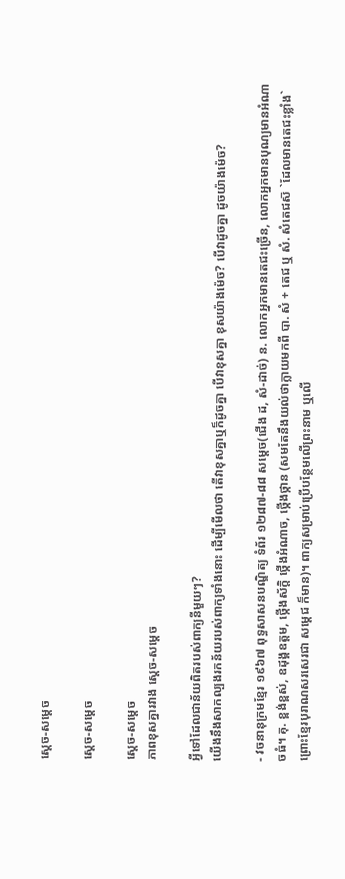ស្ដេច-សម្ដេច

ស្ដេច-សម្ដេច

ស្ដេច-សម្ដេច
ភាពខុសគ្នារវាង ស្ដេច-សម្ដេច

អ្វីទៅដែលជាន័យពិតរបស់ពាក្យនីមួយៗ?
យើងនឹងសាកល្បងរកន័យរបស់ពាក្យទាំងនោះ ដើម្បីមើលថា តើវាខុសគ្នាឬក៏ដូចគ្នា បើវាខុសគ្នា ខុសយ៉ាងម៉េច? បើវាដូចគ្នា ដូចយ៉ាងម៉េច?

- វចនានុក្រមខ្មែរ ១៩៦៧ ពុទ្ធសាសនបណ្ឌិត្យ ទំព័រ ១២៨៧-៨៨ សម្ដេច(ជើង ដ, សំ-ដាច់) ន. លោកអ្នកមានតេជះច្រើន, លោកអ្នកមានបុណ្យមានអំណាចធំ។ គុ. ខ្ពង់ខ្ពស់, ឧដុង្គឧត្តម, ថ្កើងស័ក្តិ ថ្កើងអំណាច, ថ្កើងថ្កាន (សមតែនឹងយល់ថាក្លាយមកពី បា. សំ + តេជ ឬ សំ. សំតេជស៑ `ដែលមានតេជះខ្លាំង` ព្រោះខ្មែរបុរាណសរសេរជា សម្ដេជ ក៏មាន)។ ពាក្យសម្រាប់ប្រើបន្ថែមលើព្រះនាម ឬលើ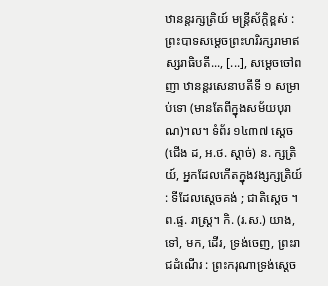ឋានន្តរក្សត្រិយ៍ មន្ត្រីស័ក្តិខ្ពស់ : ព្រះបាទសម្ដេចព្រះហរិរក្សរាមាឥស្សរាធិបតី..., [...], សម្ដេចចៅពញា ឋានន្តរសេនាបតីទី ១ សម្រាប់ទោ (មានតែពីក្នុងសម័យបុរាណ)។ល។ ទំព័រ ១៤៣៧ ស្ដេច(ជើង ដ, អ.ថ. ស្ដាច់) ន. ក្សត្រិយ៍, អ្នកដែលកើតក្នុងវង្សក្សត្រិយ៍ : ទីដែលស្ដេចគង់ ; ជាតិស្ដេច ។ ព.ផ្ទ. រាស្ត្រ។ កិ. (រ.ស.) យាង, ទៅ, មក, ដើរ, ទ្រង់ចេញ, ព្រះរាជដំណើរ : ព្រះករុណាទ្រង់ស្ដេច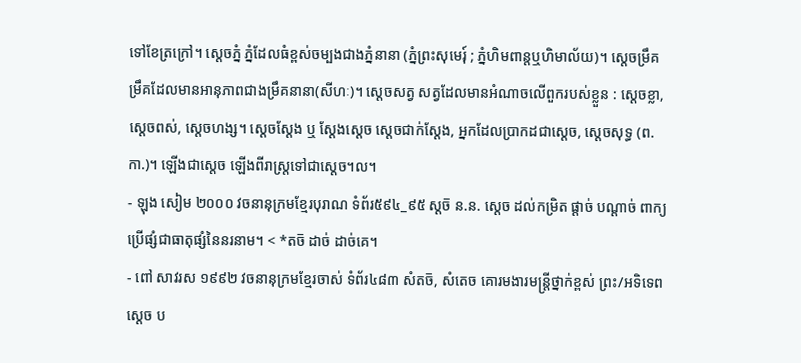ទៅខែត្រក្រៅ។ ស្ដេចភ្នំ ភ្នំដែលធំខ្ពស់ចម្បងជាងភ្នំនានា (ភ្នំព្រះសុមេរុ៍ ; ភ្នំហិមពាន្តឬហិមាល័យ)។ ស្ដេចម្រឹគ ម្រឹគដែលមានអានុភាពជាងម្រឹគនានា(សីហៈ)។ ស្ដេចសត្វ សត្វដែលមានអំណាចលើពួករបស់ខ្លួន : ស្ដេចខ្លា, ស្ដេចពស់, ស្ដេចហង្ស។ ស្ដេចស្ដែង ឬ ស្ដែងស្ដេច ស្ដេចជាក់ស្ដែង, អ្នកដែលប្រាកដជាស្ដេច, ស្ដេចសុទ្ធ (ព.កា.)។ ឡើងជាស្ដេច ឡើងពីរាស្ត្រទៅជាស្ដេច។ល។
- ឡុង សៀម ២០០០ វចនានុក្រមខ្មែរបុរាណ ទំព័រ៥៩៤_៩៥ ស្ដច៑ ន.ន. ស្ដេច ដល់កម្រិត ផ្ដាច់ បណ្ដាច់ ពាក្យប្រើផ្សំជាធាតុផ្សំនៃនរនាម។ < *តច៑ ដាច់ ដាច់គេ។
- ពៅ សាវរស ១៩៩២ វចនានុក្រមខ្មែរចាស់ ទំព័រ៤៨៣ សំតច៑, សំតេច គោរមងារមន្ត្រីថ្នាក់ខ្ពស់ ព្រះ/អទិទេព ស្ដេច ប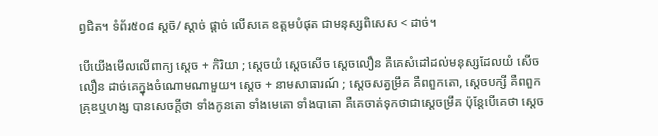ព្វជិត។ ទំព័រ៥០៨ ស្ដច៑/ ស្ដាច់ ផ្ដាច់ លើសគេ ឧត្តមបំផុត ជាមនុស្សពិសេស < ដាច់។

បើយើងមើលលើពាក្យ ស្ដេច + កិរិយា ; ស្ដេចយំ ស្ដេចសើច ស្ដេចលឿន គឺគេសំដៅដល់មនុស្សដែលយំ សើច លឿន ដាច់គេក្នុងចំណោមណាមួយ។ ស្ដេច + នាមសាធារណ៍ ; ស្ដេចសត្វម្រឹគ គឺពពួកតោ, ស្ដេចបក្សី គឺពពួកគ្រុឌឬហង្ស បានសេចក្តីថា ទាំងកូនតោ ទាំងមេតោ ទាំងបាតោ គឺគេចាត់ទុកថាជាស្ដេចម្រឹគ ប៉ុន្តែបើគេថា ស្ដេច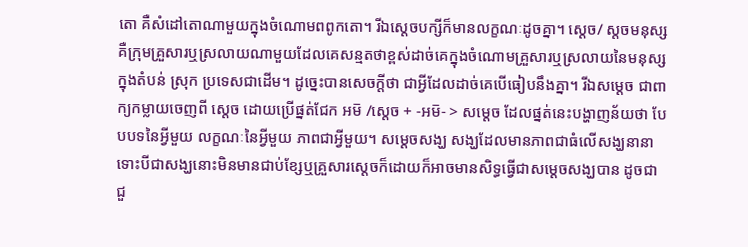តោ គឺសំដៅតោណាមួយក្នុងចំណោមពពូកតោ។ រីឯស្ដេចបក្សីក៏មានលក្ខណៈដូចគ្នា។ ស្ដេច/ ស្ដចមនុស្ស គឺក្រុមគ្រួសារឬស្រលាយណាមួយដែលគេសន្មតថាខ្ពស់ដាច់គេក្នុងចំណោមគ្រួសារឬស្រលាយនៃមនុស្សក្នុងតំបន់ ស្រុក ប្រទេសជាដើម។ ដូច្នេះបានសេចក្តីថា ជាអ្វីដែលដាច់គេបើធៀបនឹងគ្នា។ រីឯសម្ដេច ជាពាក្យកម្លាយចេញពី ស្ដេច ដោយប្រើផ្នត់ជែក អម៑ /ស្ដេច + -អម៑- > សម្ដេច ដែលផ្នត់នេះបង្ហាញន័យថា បែបបទនៃអ្វីមួយ លក្ខណៈនៃអ្វីមួយ ភាពជាអ្វីមួយ។ សម្ដេចសង្ឃ សង្ឃដែលមានភាពជាធំលើសង្ឃនានា ទោះបីជាសង្ឃនោះមិនមានជាប់ខ្សែឬគ្រួសារស្ដេចក៏ដោយក៏អាចមានសិទ្ធធ្វើជាសម្ដេចសង្ឃបាន ដូចជាជួ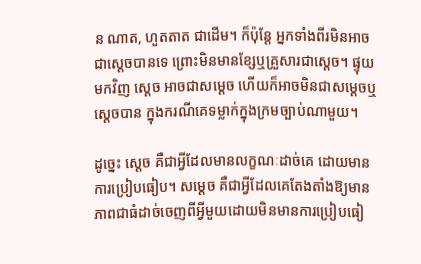ន ណាត, ហួតតាត ជាដើម។ ក៏ប៉ុន្តែ អ្នកទាំងពីរមិនអាចជាស្ដេចបានទេ ព្រោះមិនមានខ្សែឬគ្រួសារជាស្ដេច។ ផ្ទុយមកវិញ ស្ដេច អាចជាសម្ដេច ហើយក៏អាចមិនជាសម្ដេចឬស្ដេចបាន ក្នុងករណីគេទម្លាក់ក្នុងក្រមច្បាប់ណាមួយ។

ដូច្នេះ ស្ដេច គឺជាអ្វីដែលមានលក្ខណៈដាច់គេ ដោយមានការប្រៀបធៀប។ សម្ដេច គឺជាអ្វីដែលគេតែងតាំងឱ្យមានភាពជាធំដាច់ចេញពីអ្វីមួយដោយមិនមានការប្រៀបធៀ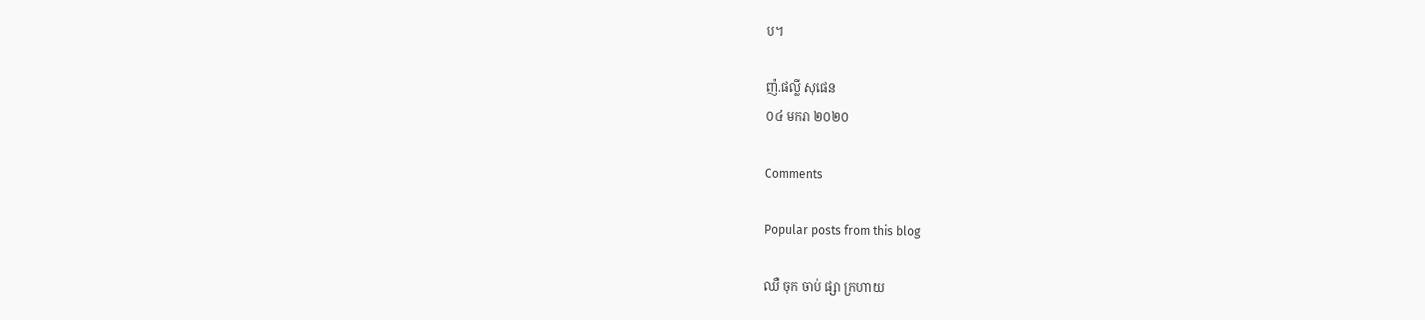ប។

ញ៉.ផល្លី សុផេន
០៤ មករា ២០២០

Comments

Popular posts from this blog

ឈឺ ចុក ចាប់ ផ្សា ក្រហាយ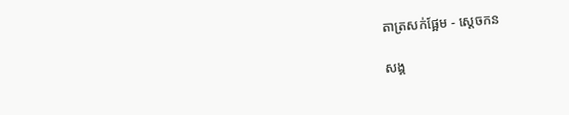តាត្រសក់ផ្អែម - ស្ដេចកន

សង្គ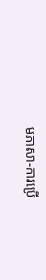មភាសា-ការប្រើ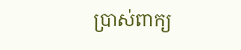ប្រាស់ពាក្យ